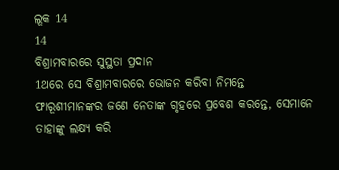ଲୂକ 14
14
ବିଶ୍ରାମବାରରେ ସୁସ୍ଥତା ପ୍ରଦାନ
1ଥରେ ସେ ବିଶ୍ରାମବାରରେ ଭୋଜନ କରିବା ନିମନ୍ତେ ଫାରୂଶୀମାନଙ୍କର ଜଣେ ନେତାଙ୍କ ଗୃହରେ ପ୍ରବେଶ କରନ୍ତେ, ସେମାନେ ତାହାଙ୍କୁ ଲକ୍ଷ୍ୟ କରି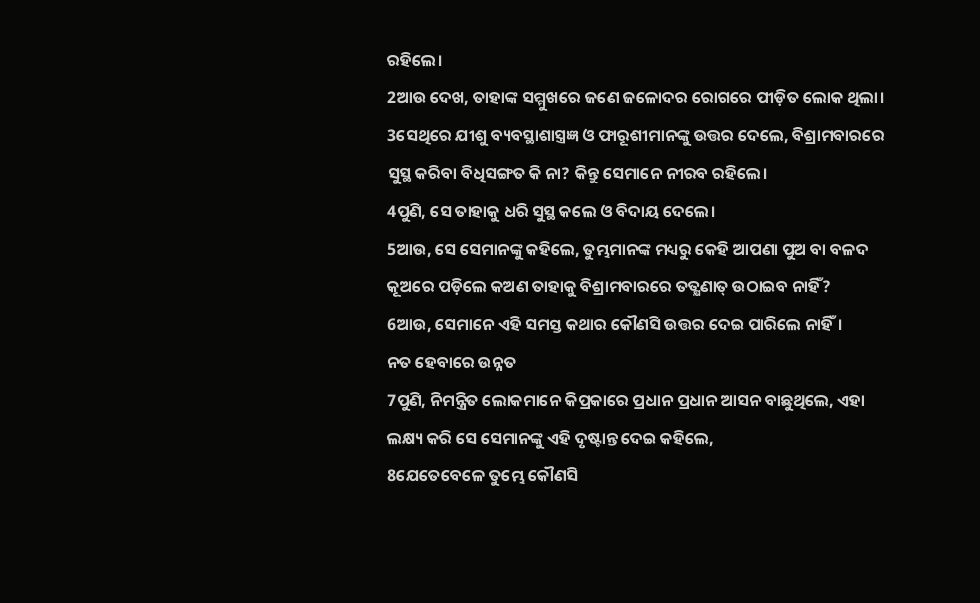ରହିଲେ।
2ଆଉ ଦେଖ, ତାହାଙ୍କ ସମ୍ମୁଖରେ ଜଣେ ଜଳୋଦର ରୋଗରେ ପୀଡ଼ିତ ଲୋକ ଥିଲା।
3ସେଥିରେ ଯୀଶୁ ବ୍ୟବସ୍ଥାଶାସ୍ତ୍ରଜ୍ଞ ଓ ଫାରୂଶୀମାନଙ୍କୁ ଉତ୍ତର ଦେଲେ, ବିଶ୍ରାମବାରରେ ସୁସ୍ଥ କରିବା ବିଧିସଙ୍ଗତ କି ନା? କିନ୍ତୁ ସେମାନେ ନୀରବ ରହିଲେ।
4ପୁଣି, ସେ ତାହାକୁ ଧରି ସୁସ୍ଥ କଲେ ଓ ବିଦାୟ ଦେଲେ।
5ଆଉ, ସେ ସେମାନଙ୍କୁ କହିଲେ, ତୁମ୍ଭମାନଙ୍କ ମଧ୍ୟରୁ କେହି ଆପଣା ପୁଅ ବା ବଳଦ କୂଅରେ ପଡ଼ିଲେ କଅଣ ତାହାକୁ ବିଶ୍ରାମବାରରେ ତତ୍କ୍ଷଣାତ୍ ଉଠାଇବ ନାହିଁ?
6ଆଉ, ସେମାନେ ଏହି ସମସ୍ତ କଥାର କୌଣସି ଉତ୍ତର ଦେଇ ପାରିଲେ ନାହିଁ।
ନତ ହେବାରେ ଉନ୍ନତ
7ପୁଣି, ନିମନ୍ତ୍ରିତ ଲୋକମାନେ କିପ୍ରକାରେ ପ୍ରଧାନ ପ୍ରଧାନ ଆସନ ବାଛୁଥିଲେ, ଏହା ଲକ୍ଷ୍ୟ କରି ସେ ସେମାନଙ୍କୁ ଏହି ଦୃଷ୍ଟାନ୍ତ ଦେଇ କହିଲେ,
8ଯେତେବେଳେ ତୁମ୍ଭେ କୌଣସି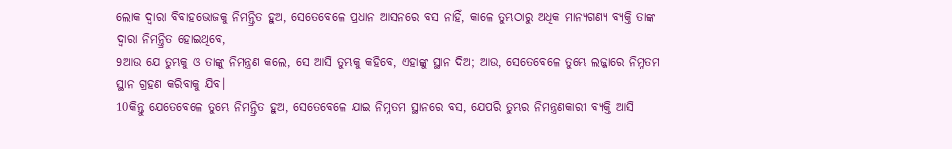ଲୋକ ଦ୍ଵାରା ବିବାହଭୋଜକୁ ନିମନ୍ତ୍ରିତ ହୁଅ, ସେତେବେଳେ ପ୍ରଧାନ ଆସନରେ ବସ ନାହିଁ, କାଳେ ତୁମ୍ଭଠାରୁ ଅଧିକ ମାନ୍ୟଗଣ୍ୟ ବ୍ୟକ୍ତି ତାଙ୍କ ଦ୍ଵାରା ନିମନ୍ତ୍ରିତ ହୋଇଥିବେ,
9ଆଉ ଯେ ତୁମ୍ଭକୁ ଓ ତାଙ୍କୁ ନିମନ୍ତ୍ରଣ କଲେ, ସେ ଆସି ତୁମ୍ଭକୁ କହିବେ, ଏହାଙ୍କୁ ସ୍ଥାନ ଦିଅ; ଆଉ, ସେତେବେଳେ ତୁମ୍ଭେ ଲଜ୍ଜାରେ ନିମ୍ନତମ ସ୍ଥାନ ଗ୍ରହଣ କରିବାକୁ ଯିବ।
10କିନ୍ତୁ ଯେତେବେଳେ ତୁମ୍ଭେ ନିମନ୍ତ୍ରିତ ହୁଅ, ସେତେବେଳେ ଯାଇ ନିମ୍ନତମ ସ୍ଥାନରେ ବସ, ଯେପରି ତୁମ୍ଭର ନିମନ୍ତ୍ରଣକାରୀ ବ୍ୟକ୍ତି ଆସି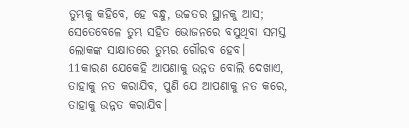ତୁମ୍ଭକୁ କହିବେ, ହେ ବନ୍ଧୁ, ଉଚ୍ଚତର ସ୍ଥାନକୁ ଆସ; ସେତେବେଳେ ତୁମ୍ଭ ସହିତ ଭୋଜନରେ ବସୁଥିବା ସମସ୍ତ ଲୋକଙ୍କ ସାକ୍ଷାତରେ ତୁମ୍ଭର ଗୌରବ ହେବ।
11କାରଣ ଯେକେହି ଆପଣାକୁ ଉନ୍ନତ ବୋଲି ଦେଖାଏ, ତାହାକୁ ନତ କରାଯିବ, ପୁଣି ଯେ ଆପଣାକୁ ନତ କରେ, ତାହାକୁ ଉନ୍ନତ କରାଯିବ।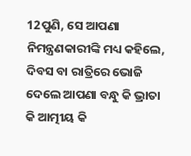12ପୁଣି, ସେ ଆପଣା ନିମନ୍ତ୍ରଣକାରୀଙ୍କି ମଧ୍ୟ କହିଲେ, ଦିବସ ବା ରାତ୍ରିରେ ଭୋଜି ଦେଲେ ଆପଣା ବନ୍ଧୁ କି ଭ୍ରାତା କି ଆତ୍ମୀୟ କି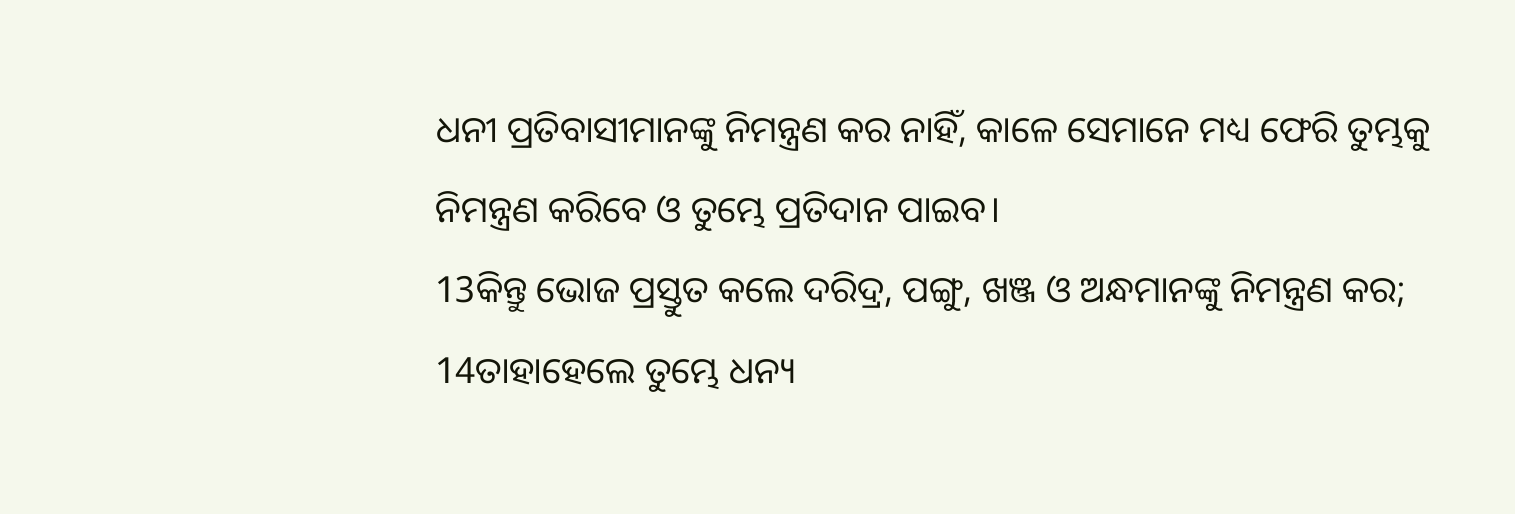ଧନୀ ପ୍ରତିବାସୀମାନଙ୍କୁ ନିମନ୍ତ୍ରଣ କର ନାହିଁ, କାଳେ ସେମାନେ ମଧ୍ୟ ଫେରି ତୁମ୍ଭକୁ ନିମନ୍ତ୍ରଣ କରିବେ ଓ ତୁମ୍ଭେ ପ୍ରତିଦାନ ପାଇବ।
13କିନ୍ତୁ ଭୋଜ ପ୍ରସ୍ତୁତ କଲେ ଦରିଦ୍ର, ପଙ୍ଗୁ, ଖଞ୍ଜ ଓ ଅନ୍ଧମାନଙ୍କୁ ନିମନ୍ତ୍ରଣ କର;
14ତାହାହେଲେ ତୁମ୍ଭେ ଧନ୍ୟ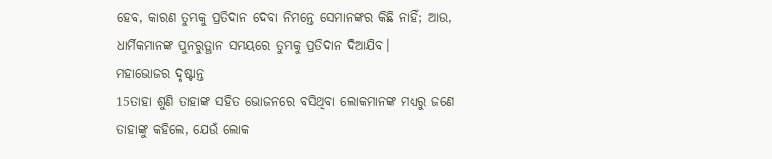ହେବ, କାରଣ ତୁମ୍ଭକୁ ପ୍ରତିଦାନ ଦେବା ନିମନ୍ତେ ସେମାନଙ୍କର କିଛି ନାହିଁ; ଆଉ, ଧାର୍ମିକମାନଙ୍କ ପୁନରୁତ୍ଥାନ ସମୟରେ ତୁମ୍ଭକୁ ପ୍ରତିଦାନ ଦିଆଯିବ।
ମହାଭୋଜର ଦୃଷ୍ଟାନ୍ତ
15ତାହା ଶୁଣି ତାହାଙ୍କ ସହିତ ଭୋଜନରେ ବସିଥିବା ଲୋକମାନଙ୍କ ମଧ୍ୟରୁ ଜଣେ ତାହାଙ୍କୁ କହିଲେ, ଯେଉଁ ଲୋକ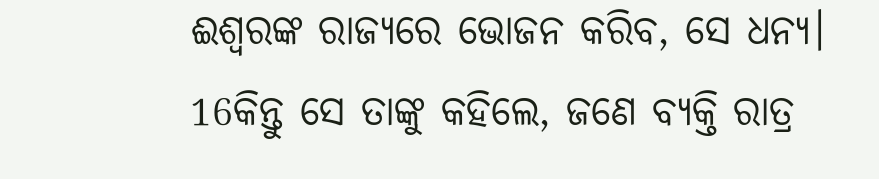ଈଶ୍ଵରଙ୍କ ରାଜ୍ୟରେ ଭୋଜନ କରିବ, ସେ ଧନ୍ୟ।
16କିନ୍ତୁ ସେ ତାଙ୍କୁ କହିଲେ, ଜଣେ ବ୍ୟକ୍ତି ରାତ୍ର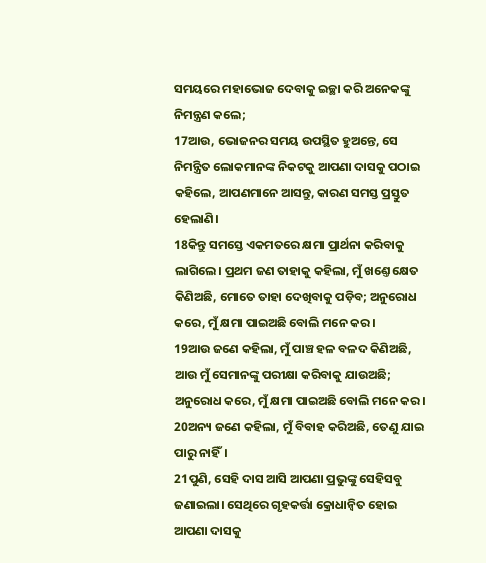ସମୟରେ ମହାଭୋଜ ଦେବାକୁ ଇଚ୍ଛା କରି ଅନେକଙ୍କୁ ନିମନ୍ତ୍ରଣ କଲେ;
17ଆଉ, ଭୋଜନର ସମୟ ଉପସ୍ଥିତ ହୁଅନ୍ତେ, ସେ ନିମନ୍ତ୍ରିତ ଲୋକମାନଙ୍କ ନିକଟକୁ ଆପଣା ଦାସକୁ ପଠାଇ କହିଲେ, ଆପଣମାନେ ଆସନ୍ତୁ, କାରଣ ସମସ୍ତ ପ୍ରସ୍ତୁତ ହେଲାଣି।
18କିନ୍ତୁ ସମସ୍ତେ ଏକମତରେ କ୍ଷମା ପ୍ରାର୍ଥନା କରିବାକୁ ଲାଗିଲେ। ପ୍ରଥମ ଜଣ ତାହାକୁ କହିଲା, ମୁଁ ଖଣ୍ତେ କ୍ଷେତ କିଣିଅଛି, ମୋତେ ତାହା ଦେଖିବାକୁ ପଡ଼ିବ; ଅନୁରୋଧ କରେ, ମୁଁ କ୍ଷମା ପାଇଅଛି ବୋଲି ମନେ କର।
19ଆଉ ଜଣେ କହିଲା, ମୁଁ ପାଞ୍ଚ ହଳ ବଳଦ କିଣିଅଛି, ଆଉ ମୁଁ ସେମାନଙ୍କୁ ପରୀକ୍ଷା କରିବାକୁ ଯାଉଅଛି; ଅନୁରୋଧ କରେ, ମୁଁ କ୍ଷମା ପାଇଅଛି ବୋଲି ମନେ କର।
20ଅନ୍ୟ ଜଣେ କହିଲା, ମୁଁ ବିବାହ କରିଅଛି, ତେଣୁ ଯାଇ ପାରୁ ନାହିଁ।
21ପୁଣି, ସେହି ଦାସ ଆସି ଆପଣା ପ୍ରଭୁଙ୍କୁ ସେହିସବୁ ଜଣାଇଲା। ସେଥିରେ ଗୃହକର୍ତ୍ତା କ୍ରୋଧାନ୍ଵିତ ହୋଇ ଆପଣା ଦାସକୁ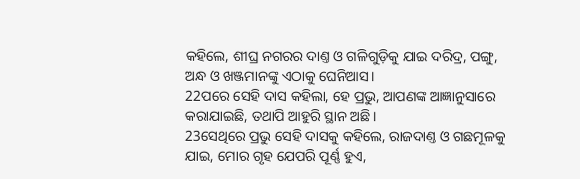କହିଲେ, ଶୀଘ୍ର ନଗରର ଦାଣ୍ତ ଓ ଗଳିଗୁଡ଼ିକୁ ଯାଇ ଦରିଦ୍ର, ପଙ୍ଗୁ, ଅନ୍ଧ ଓ ଖଞ୍ଜମାନଙ୍କୁ ଏଠାକୁ ଘେନିଆସ।
22ପରେ ସେହି ଦାସ କହିଲା, ହେ ପ୍ରଭୁ, ଆପଣଙ୍କ ଆଜ୍ଞାନୁସାରେ କରାଯାଇଛି, ତଥାପି ଆହୁରି ସ୍ଥାନ ଅଛି।
23ସେଥିରେ ପ୍ରଭୁ ସେହି ଦାସକୁ କହିଲେ, ରାଜଦାଣ୍ତ ଓ ଗଛମୂଳକୁ ଯାଇ, ମୋର ଗୃହ ଯେପରି ପୂର୍ଣ୍ଣ ହୁଏ,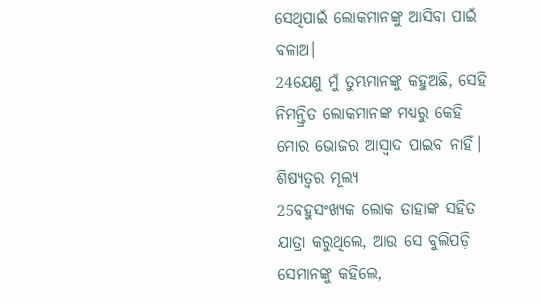ସେଥିପାଇଁ ଲୋକମାନଙ୍କୁ ଆସିବା ପାଇଁ ବଳାଅ।
24ଯେଣୁ ମୁଁ ତୁମ୍ଭମାନଙ୍କୁ କହୁଅଛି, ସେହି ନିମନ୍ତ୍ରିତ ଲୋକମାନଙ୍କ ମଧ୍ୟରୁ କେହି ମୋର ଭୋଜର ଆସ୍ଵାଦ ପାଇବ ନାହିଁ।
ଶିଷ୍ୟତ୍ଵର ମୂଲ୍ୟ
25ବହୁସଂଖ୍ୟକ ଲୋକ ତାହାଙ୍କ ସହିତ ଯାତ୍ରା କରୁଥିଲେ, ଆଉ ସେ ବୁଲିପଡ଼ି ସେମାନଙ୍କୁ କହିଲେ,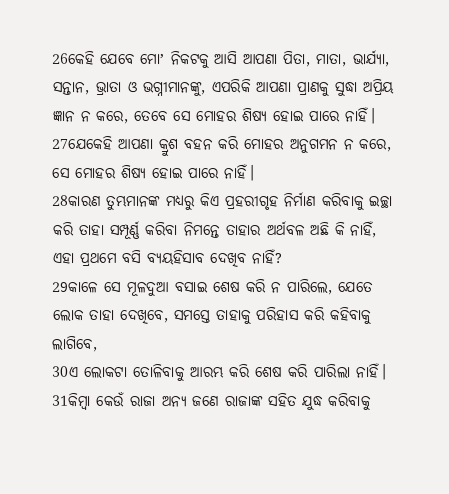26କେହି ଯେବେ ମୋʼ ନିକଟକୁ ଆସି ଆପଣା ପିତା, ମାତା, ଭାର୍ଯ୍ୟା, ସନ୍ତାନ, ଭ୍ରାତା ଓ ଭଗ୍ନୀମାନଙ୍କୁ, ଏପରିକି ଆପଣା ପ୍ରାଣକୁ ସୁଦ୍ଧା ଅପ୍ରିୟ ଜ୍ଞାନ ନ କରେ, ତେବେ ସେ ମୋହର ଶିଷ୍ୟ ହୋଇ ପାରେ ନାହିଁ।
27ଯେକେହି ଆପଣା କ୍ରୁଶ ବହନ କରି ମୋହର ଅନୁଗମନ ନ କରେ, ସେ ମୋହର ଶିଷ୍ୟ ହୋଇ ପାରେ ନାହିଁ।
28କାରଣ ତୁମ୍ଭମାନଙ୍କ ମଧ୍ୟରୁ କିଏ ପ୍ରହରୀଗୃହ ନିର୍ମାଣ କରିବାକୁ ଇଚ୍ଛା କରି ତାହା ସମ୍ପୂର୍ଣ୍ଣ କରିବା ନିମନ୍ତେ ତାହାର ଅର୍ଥବଳ ଅଛି କି ନାହିଁ, ଏହା ପ୍ରଥମେ ବସି ବ୍ୟୟହିସାବ ଦେଖିବ ନାହିଁ?
29କାଳେ ସେ ମୂଳଦୁଆ ବସାଇ ଶେଷ କରି ନ ପାରିଲେ, ଯେତେ ଲୋକ ତାହା ଦେଖିବେ, ସମସ୍ତେ ତାହାକୁ ପରିହାସ କରି କହିବାକୁ ଲାଗିବେ,
30ଏ ଲୋକଟା ତୋଳିବାକୁ ଆରମ୍ଭ କରି ଶେଷ କରି ପାରିଲା ନାହିଁ।
31କିମ୍ଵା କେଉଁ ରାଜା ଅନ୍ୟ ଜଣେ ରାଜାଙ୍କ ସହିତ ଯୁଦ୍ଧ କରିବାକୁ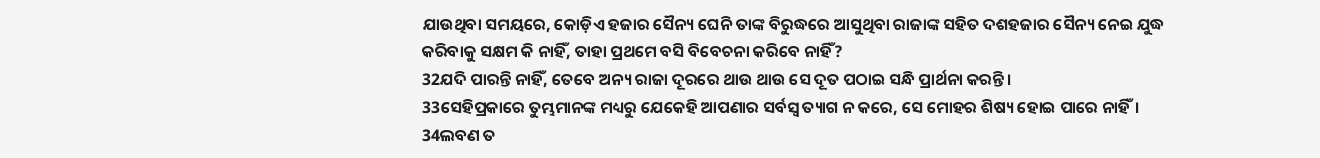ଯାଉଥିବା ସମୟରେ, କୋଡ଼ିଏ ହଜାର ସୈନ୍ୟ ଘେନି ତାଙ୍କ ବିରୁଦ୍ଧରେ ଆସୁଥିବା ରାଜାଙ୍କ ସହିତ ଦଶହଜାର ସୈନ୍ୟ ନେଇ ଯୁଦ୍ଧ କରିବାକୁ ସକ୍ଷମ କି ନାହିଁ, ତାହା ପ୍ରଥମେ ବସି ବିବେଚନା କରିବେ ନାହିଁ?
32ଯଦି ପାରନ୍ତି ନାହିଁ, ତେବେ ଅନ୍ୟ ରାଜା ଦୂରରେ ଥାଉ ଥାଉ ସେ ଦୂତ ପଠାଇ ସନ୍ଧି ପ୍ରାର୍ଥନା କରନ୍ତି।
33ସେହିପ୍ରକାରେ ତୁମ୍ଭମାନଙ୍କ ମଧ୍ୟରୁ ଯେକେହି ଆପଣାର ସର୍ବସ୍ଵ ତ୍ୟାଗ ନ କରେ, ସେ ମୋହର ଶିଷ୍ୟ ହୋଇ ପାରେ ନାହିଁ।
34ଲବଣ ତ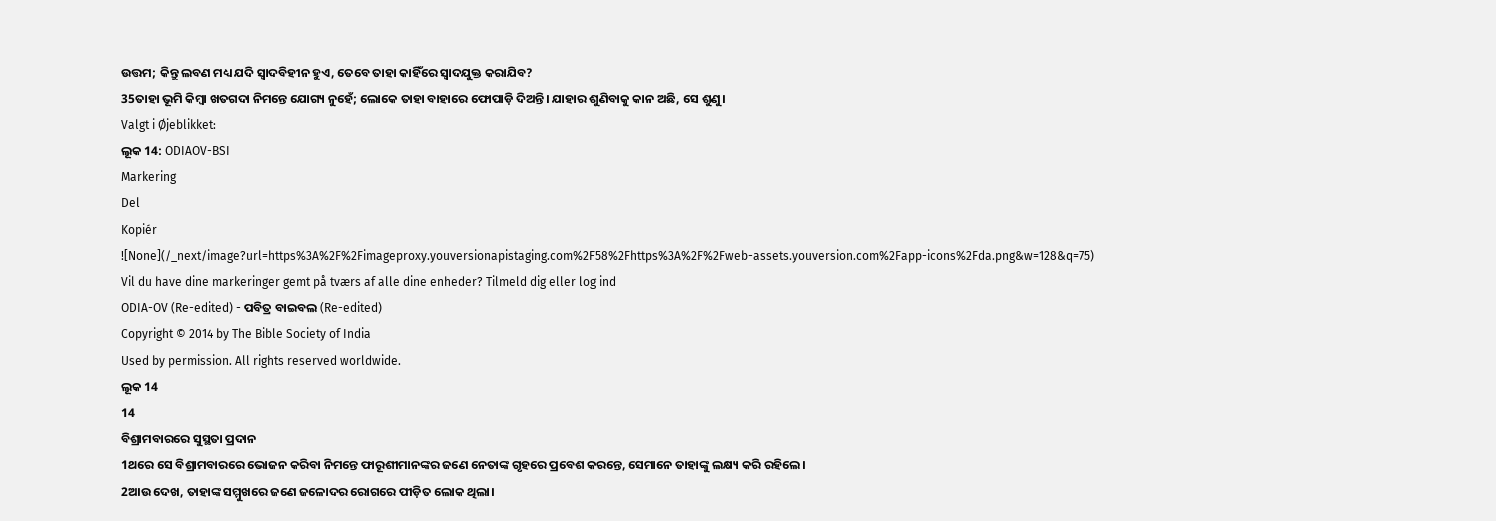ଉତ୍ତମ; କିନ୍ତୁ ଲବଣ ମଧ୍ୟ ଯଦି ସ୍ଵାଦବିହୀନ ହୁଏ, ତେବେ ତାହା କାହିଁରେ ସ୍ଵାଦଯୁକ୍ତ କରାଯିବ?
35ତାହା ଭୂମି କିମ୍ଵା ଖତଗଦା ନିମନ୍ତେ ଯୋଗ୍ୟ ନୁହେଁ; ଲୋକେ ତାହା ବାହାରେ ଫୋପାଡ଼ି ଦିଅନ୍ତି। ଯାହାର ଶୁଣିବାକୁ କାନ ଅଛି, ସେ ଶୁଣୁ।
Valgt i Øjeblikket:
ଲୂକ 14: ODIAOV-BSI
Markering
Del
Kopiér
![None](/_next/image?url=https%3A%2F%2Fimageproxy.youversionapistaging.com%2F58%2Fhttps%3A%2F%2Fweb-assets.youversion.com%2Fapp-icons%2Fda.png&w=128&q=75)
Vil du have dine markeringer gemt på tværs af alle dine enheder? Tilmeld dig eller log ind
ODIA-OV (Re-edited) - ପବିତ୍ର ବାଇବଲ (Re-edited)
Copyright © 2014 by The Bible Society of India
Used by permission. All rights reserved worldwide.
ଲୂକ 14
14
ବିଶ୍ରାମବାରରେ ସୁସ୍ଥତା ପ୍ରଦାନ
1ଥରେ ସେ ବିଶ୍ରାମବାରରେ ଭୋଜନ କରିବା ନିମନ୍ତେ ଫାରୂଶୀମାନଙ୍କର ଜଣେ ନେତାଙ୍କ ଗୃହରେ ପ୍ରବେଶ କରନ୍ତେ, ସେମାନେ ତାହାଙ୍କୁ ଲକ୍ଷ୍ୟ କରି ରହିଲେ।
2ଆଉ ଦେଖ, ତାହାଙ୍କ ସମ୍ମୁଖରେ ଜଣେ ଜଳୋଦର ରୋଗରେ ପୀଡ଼ିତ ଲୋକ ଥିଲା।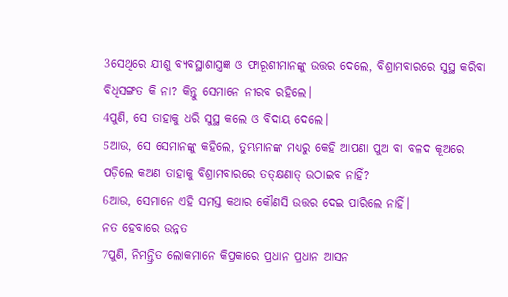3ସେଥିରେ ଯୀଶୁ ବ୍ୟବସ୍ଥାଶାସ୍ତ୍ରଜ୍ଞ ଓ ଫାରୂଶୀମାନଙ୍କୁ ଉତ୍ତର ଦେଲେ, ବିଶ୍ରାମବାରରେ ସୁସ୍ଥ କରିବା ବିଧିସଙ୍ଗତ କି ନା? କିନ୍ତୁ ସେମାନେ ନୀରବ ରହିଲେ।
4ପୁଣି, ସେ ତାହାକୁ ଧରି ସୁସ୍ଥ କଲେ ଓ ବିଦାୟ ଦେଲେ।
5ଆଉ, ସେ ସେମାନଙ୍କୁ କହିଲେ, ତୁମ୍ଭମାନଙ୍କ ମଧ୍ୟରୁ କେହି ଆପଣା ପୁଅ ବା ବଳଦ କୂଅରେ ପଡ଼ିଲେ କଅଣ ତାହାକୁ ବିଶ୍ରାମବାରରେ ତତ୍କ୍ଷଣାତ୍ ଉଠାଇବ ନାହିଁ?
6ଆଉ, ସେମାନେ ଏହି ସମସ୍ତ କଥାର କୌଣସି ଉତ୍ତର ଦେଇ ପାରିଲେ ନାହିଁ।
ନତ ହେବାରେ ଉନ୍ନତ
7ପୁଣି, ନିମନ୍ତ୍ରିତ ଲୋକମାନେ କିପ୍ରକାରେ ପ୍ରଧାନ ପ୍ରଧାନ ଆସନ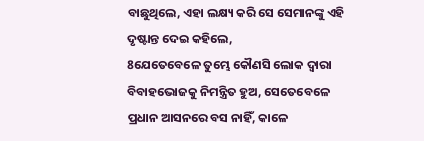ବାଛୁଥିଲେ, ଏହା ଲକ୍ଷ୍ୟ କରି ସେ ସେମାନଙ୍କୁ ଏହି ଦୃଷ୍ଟାନ୍ତ ଦେଇ କହିଲେ,
8ଯେତେବେଳେ ତୁମ୍ଭେ କୌଣସି ଲୋକ ଦ୍ଵାରା ବିବାହଭୋଜକୁ ନିମନ୍ତ୍ରିତ ହୁଅ, ସେତେବେଳେ ପ୍ରଧାନ ଆସନରେ ବସ ନାହିଁ, କାଳେ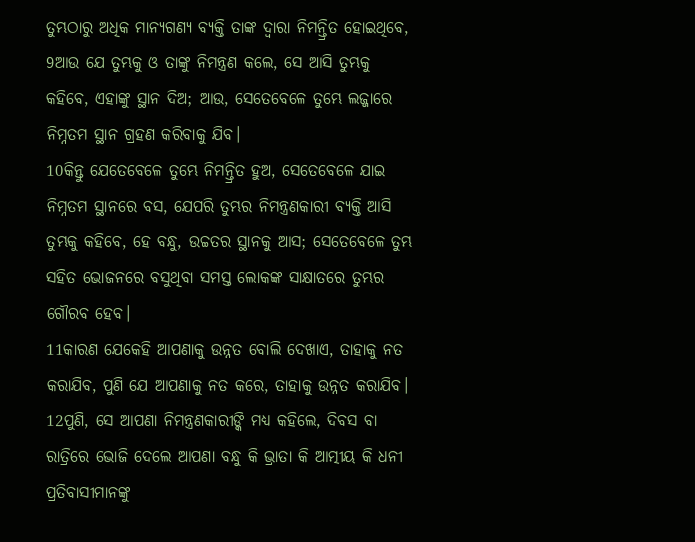ତୁମ୍ଭଠାରୁ ଅଧିକ ମାନ୍ୟଗଣ୍ୟ ବ୍ୟକ୍ତି ତାଙ୍କ ଦ୍ଵାରା ନିମନ୍ତ୍ରିତ ହୋଇଥିବେ,
9ଆଉ ଯେ ତୁମ୍ଭକୁ ଓ ତାଙ୍କୁ ନିମନ୍ତ୍ରଣ କଲେ, ସେ ଆସି ତୁମ୍ଭକୁ କହିବେ, ଏହାଙ୍କୁ ସ୍ଥାନ ଦିଅ; ଆଉ, ସେତେବେଳେ ତୁମ୍ଭେ ଲଜ୍ଜାରେ ନିମ୍ନତମ ସ୍ଥାନ ଗ୍ରହଣ କରିବାକୁ ଯିବ।
10କିନ୍ତୁ ଯେତେବେଳେ ତୁମ୍ଭେ ନିମନ୍ତ୍ରିତ ହୁଅ, ସେତେବେଳେ ଯାଇ ନିମ୍ନତମ ସ୍ଥାନରେ ବସ, ଯେପରି ତୁମ୍ଭର ନିମନ୍ତ୍ରଣକାରୀ ବ୍ୟକ୍ତି ଆସି ତୁମ୍ଭକୁ କହିବେ, ହେ ବନ୍ଧୁ, ଉଚ୍ଚତର ସ୍ଥାନକୁ ଆସ; ସେତେବେଳେ ତୁମ୍ଭ ସହିତ ଭୋଜନରେ ବସୁଥିବା ସମସ୍ତ ଲୋକଙ୍କ ସାକ୍ଷାତରେ ତୁମ୍ଭର ଗୌରବ ହେବ।
11କାରଣ ଯେକେହି ଆପଣାକୁ ଉନ୍ନତ ବୋଲି ଦେଖାଏ, ତାହାକୁ ନତ କରାଯିବ, ପୁଣି ଯେ ଆପଣାକୁ ନତ କରେ, ତାହାକୁ ଉନ୍ନତ କରାଯିବ।
12ପୁଣି, ସେ ଆପଣା ନିମନ୍ତ୍ରଣକାରୀଙ୍କି ମଧ୍ୟ କହିଲେ, ଦିବସ ବା ରାତ୍ରିରେ ଭୋଜି ଦେଲେ ଆପଣା ବନ୍ଧୁ କି ଭ୍ରାତା କି ଆତ୍ମୀୟ କି ଧନୀ ପ୍ରତିବାସୀମାନଙ୍କୁ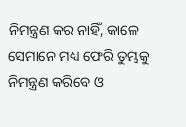ନିମନ୍ତ୍ରଣ କର ନାହିଁ, କାଳେ ସେମାନେ ମଧ୍ୟ ଫେରି ତୁମ୍ଭକୁ ନିମନ୍ତ୍ରଣ କରିବେ ଓ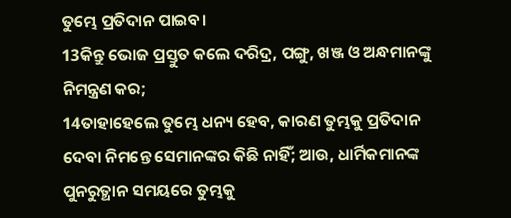ତୁମ୍ଭେ ପ୍ରତିଦାନ ପାଇବ।
13କିନ୍ତୁ ଭୋଜ ପ୍ରସ୍ତୁତ କଲେ ଦରିଦ୍ର, ପଙ୍ଗୁ, ଖଞ୍ଜ ଓ ଅନ୍ଧମାନଙ୍କୁ ନିମନ୍ତ୍ରଣ କର;
14ତାହାହେଲେ ତୁମ୍ଭେ ଧନ୍ୟ ହେବ, କାରଣ ତୁମ୍ଭକୁ ପ୍ରତିଦାନ ଦେବା ନିମନ୍ତେ ସେମାନଙ୍କର କିଛି ନାହିଁ; ଆଉ, ଧାର୍ମିକମାନଙ୍କ ପୁନରୁତ୍ଥାନ ସମୟରେ ତୁମ୍ଭକୁ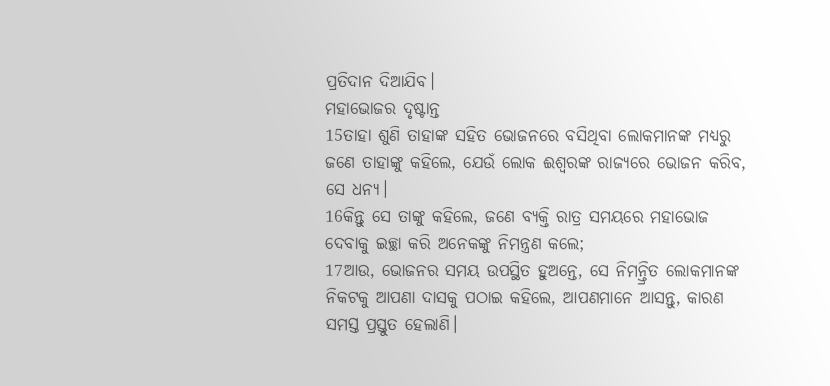ପ୍ରତିଦାନ ଦିଆଯିବ।
ମହାଭୋଜର ଦୃଷ୍ଟାନ୍ତ
15ତାହା ଶୁଣି ତାହାଙ୍କ ସହିତ ଭୋଜନରେ ବସିଥିବା ଲୋକମାନଙ୍କ ମଧ୍ୟରୁ ଜଣେ ତାହାଙ୍କୁ କହିଲେ, ଯେଉଁ ଲୋକ ଈଶ୍ଵରଙ୍କ ରାଜ୍ୟରେ ଭୋଜନ କରିବ, ସେ ଧନ୍ୟ।
16କିନ୍ତୁ ସେ ତାଙ୍କୁ କହିଲେ, ଜଣେ ବ୍ୟକ୍ତି ରାତ୍ର ସମୟରେ ମହାଭୋଜ ଦେବାକୁ ଇଚ୍ଛା କରି ଅନେକଙ୍କୁ ନିମନ୍ତ୍ରଣ କଲେ;
17ଆଉ, ଭୋଜନର ସମୟ ଉପସ୍ଥିତ ହୁଅନ୍ତେ, ସେ ନିମନ୍ତ୍ରିତ ଲୋକମାନଙ୍କ ନିକଟକୁ ଆପଣା ଦାସକୁ ପଠାଇ କହିଲେ, ଆପଣମାନେ ଆସନ୍ତୁ, କାରଣ ସମସ୍ତ ପ୍ରସ୍ତୁତ ହେଲାଣି।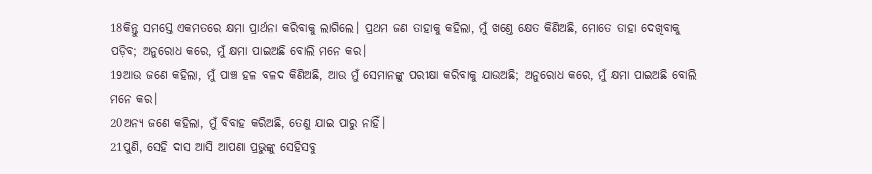18କିନ୍ତୁ ସମସ୍ତେ ଏକମତରେ କ୍ଷମା ପ୍ରାର୍ଥନା କରିବାକୁ ଲାଗିଲେ। ପ୍ରଥମ ଜଣ ତାହାକୁ କହିଲା, ମୁଁ ଖଣ୍ତେ କ୍ଷେତ କିଣିଅଛି, ମୋତେ ତାହା ଦେଖିବାକୁ ପଡ଼ିବ; ଅନୁରୋଧ କରେ, ମୁଁ କ୍ଷମା ପାଇଅଛି ବୋଲି ମନେ କର।
19ଆଉ ଜଣେ କହିଲା, ମୁଁ ପାଞ୍ଚ ହଳ ବଳଦ କିଣିଅଛି, ଆଉ ମୁଁ ସେମାନଙ୍କୁ ପରୀକ୍ଷା କରିବାକୁ ଯାଉଅଛି; ଅନୁରୋଧ କରେ, ମୁଁ କ୍ଷମା ପାଇଅଛି ବୋଲି ମନେ କର।
20ଅନ୍ୟ ଜଣେ କହିଲା, ମୁଁ ବିବାହ କରିଅଛି, ତେଣୁ ଯାଇ ପାରୁ ନାହିଁ।
21ପୁଣି, ସେହି ଦାସ ଆସି ଆପଣା ପ୍ରଭୁଙ୍କୁ ସେହିସବୁ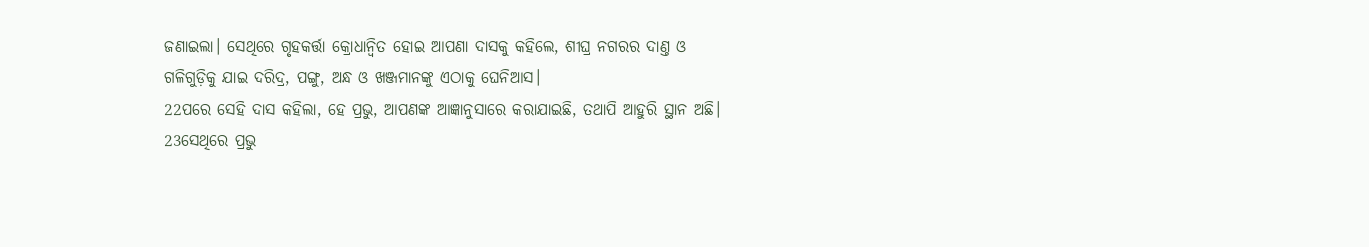ଜଣାଇଲା। ସେଥିରେ ଗୃହକର୍ତ୍ତା କ୍ରୋଧାନ୍ଵିତ ହୋଇ ଆପଣା ଦାସକୁ କହିଲେ, ଶୀଘ୍ର ନଗରର ଦାଣ୍ତ ଓ ଗଳିଗୁଡ଼ିକୁ ଯାଇ ଦରିଦ୍ର, ପଙ୍ଗୁ, ଅନ୍ଧ ଓ ଖଞ୍ଜମାନଙ୍କୁ ଏଠାକୁ ଘେନିଆସ।
22ପରେ ସେହି ଦାସ କହିଲା, ହେ ପ୍ରଭୁ, ଆପଣଙ୍କ ଆଜ୍ଞାନୁସାରେ କରାଯାଇଛି, ତଥାପି ଆହୁରି ସ୍ଥାନ ଅଛି।
23ସେଥିରେ ପ୍ରଭୁ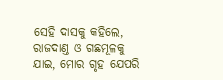ସେହି ଦାସକୁ କହିଲେ, ରାଜଦାଣ୍ତ ଓ ଗଛମୂଳକୁ ଯାଇ, ମୋର ଗୃହ ଯେପରି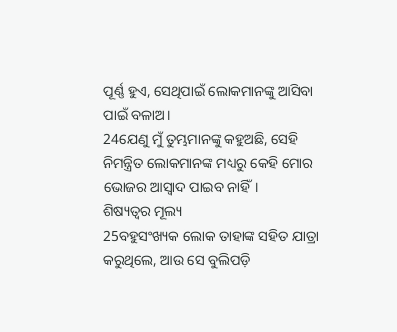ପୂର୍ଣ୍ଣ ହୁଏ, ସେଥିପାଇଁ ଲୋକମାନଙ୍କୁ ଆସିବା ପାଇଁ ବଳାଅ।
24ଯେଣୁ ମୁଁ ତୁମ୍ଭମାନଙ୍କୁ କହୁଅଛି, ସେହି ନିମନ୍ତ୍ରିତ ଲୋକମାନଙ୍କ ମଧ୍ୟରୁ କେହି ମୋର ଭୋଜର ଆସ୍ଵାଦ ପାଇବ ନାହିଁ।
ଶିଷ୍ୟତ୍ଵର ମୂଲ୍ୟ
25ବହୁସଂଖ୍ୟକ ଲୋକ ତାହାଙ୍କ ସହିତ ଯାତ୍ରା କରୁଥିଲେ, ଆଉ ସେ ବୁଲିପଡ଼ି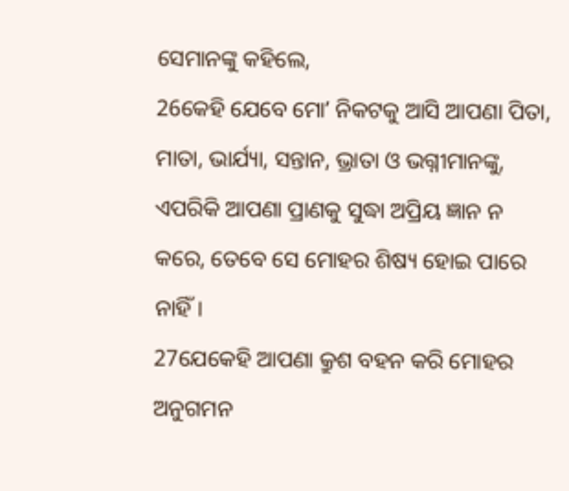ସେମାନଙ୍କୁ କହିଲେ,
26କେହି ଯେବେ ମୋʼ ନିକଟକୁ ଆସି ଆପଣା ପିତା, ମାତା, ଭାର୍ଯ୍ୟା, ସନ୍ତାନ, ଭ୍ରାତା ଓ ଭଗ୍ନୀମାନଙ୍କୁ, ଏପରିକି ଆପଣା ପ୍ରାଣକୁ ସୁଦ୍ଧା ଅପ୍ରିୟ ଜ୍ଞାନ ନ କରେ, ତେବେ ସେ ମୋହର ଶିଷ୍ୟ ହୋଇ ପାରେ ନାହିଁ।
27ଯେକେହି ଆପଣା କ୍ରୁଶ ବହନ କରି ମୋହର ଅନୁଗମନ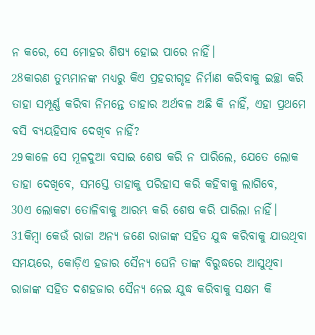ନ କରେ, ସେ ମୋହର ଶିଷ୍ୟ ହୋଇ ପାରେ ନାହିଁ।
28କାରଣ ତୁମ୍ଭମାନଙ୍କ ମଧ୍ୟରୁ କିଏ ପ୍ରହରୀଗୃହ ନିର୍ମାଣ କରିବାକୁ ଇଚ୍ଛା କରି ତାହା ସମ୍ପୂର୍ଣ୍ଣ କରିବା ନିମନ୍ତେ ତାହାର ଅର୍ଥବଳ ଅଛି କି ନାହିଁ, ଏହା ପ୍ରଥମେ ବସି ବ୍ୟୟହିସାବ ଦେଖିବ ନାହିଁ?
29କାଳେ ସେ ମୂଳଦୁଆ ବସାଇ ଶେଷ କରି ନ ପାରିଲେ, ଯେତେ ଲୋକ ତାହା ଦେଖିବେ, ସମସ୍ତେ ତାହାକୁ ପରିହାସ କରି କହିବାକୁ ଲାଗିବେ,
30ଏ ଲୋକଟା ତୋଳିବାକୁ ଆରମ୍ଭ କରି ଶେଷ କରି ପାରିଲା ନାହିଁ।
31କିମ୍ଵା କେଉଁ ରାଜା ଅନ୍ୟ ଜଣେ ରାଜାଙ୍କ ସହିତ ଯୁଦ୍ଧ କରିବାକୁ ଯାଉଥିବା ସମୟରେ, କୋଡ଼ିଏ ହଜାର ସୈନ୍ୟ ଘେନି ତାଙ୍କ ବିରୁଦ୍ଧରେ ଆସୁଥିବା ରାଜାଙ୍କ ସହିତ ଦଶହଜାର ସୈନ୍ୟ ନେଇ ଯୁଦ୍ଧ କରିବାକୁ ସକ୍ଷମ କି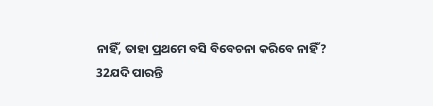ନାହିଁ, ତାହା ପ୍ରଥମେ ବସି ବିବେଚନା କରିବେ ନାହିଁ?
32ଯଦି ପାରନ୍ତି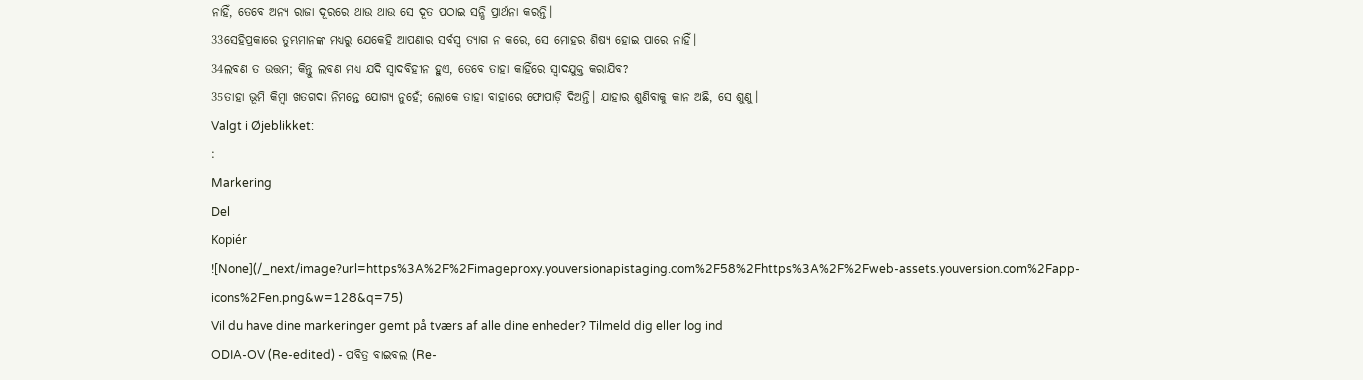ନାହିଁ, ତେବେ ଅନ୍ୟ ରାଜା ଦୂରରେ ଥାଉ ଥାଉ ସେ ଦୂତ ପଠାଇ ସନ୍ଧି ପ୍ରାର୍ଥନା କରନ୍ତି।
33ସେହିପ୍ରକାରେ ତୁମ୍ଭମାନଙ୍କ ମଧ୍ୟରୁ ଯେକେହି ଆପଣାର ସର୍ବସ୍ଵ ତ୍ୟାଗ ନ କରେ, ସେ ମୋହର ଶିଷ୍ୟ ହୋଇ ପାରେ ନାହିଁ।
34ଲବଣ ତ ଉତ୍ତମ; କିନ୍ତୁ ଲବଣ ମଧ୍ୟ ଯଦି ସ୍ଵାଦବିହୀନ ହୁଏ, ତେବେ ତାହା କାହିଁରେ ସ୍ଵାଦଯୁକ୍ତ କରାଯିବ?
35ତାହା ଭୂମି କିମ୍ଵା ଖତଗଦା ନିମନ୍ତେ ଯୋଗ୍ୟ ନୁହେଁ; ଲୋକେ ତାହା ବାହାରେ ଫୋପାଡ଼ି ଦିଅନ୍ତି। ଯାହାର ଶୁଣିବାକୁ କାନ ଅଛି, ସେ ଶୁଣୁ।
Valgt i Øjeblikket:
:
Markering
Del
Kopiér
![None](/_next/image?url=https%3A%2F%2Fimageproxy.youversionapistaging.com%2F58%2Fhttps%3A%2F%2Fweb-assets.youversion.com%2Fapp-icons%2Fen.png&w=128&q=75)
Vil du have dine markeringer gemt på tværs af alle dine enheder? Tilmeld dig eller log ind
ODIA-OV (Re-edited) - ପବିତ୍ର ବାଇବଲ (Re-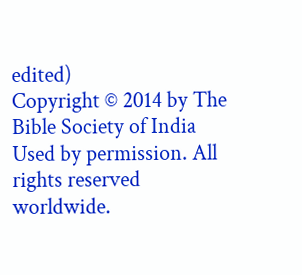edited)
Copyright © 2014 by The Bible Society of India
Used by permission. All rights reserved worldwide.